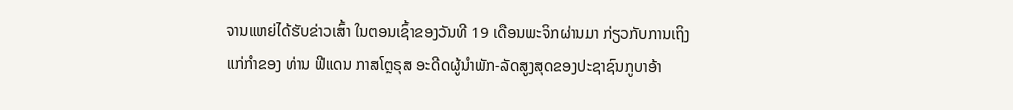ຈານແຫຍ່ໄດ້ຮັບຂ່າວເສົ້າ ໃນຕອນເຊົ້າຂອງວັນທີ 19 ເດືອນພະຈິກຜ່ານມາ ກ່ຽວກັບການເຖິງ
ແກ່ກຳຂອງ ທ່ານ ຟີແດນ ກາສໂຕຼຣຸສ ອະດີດຜູ້ນຳພັກ-ລັດສູງສຸດຂອງປະຊາຊົນກູບາອ້າ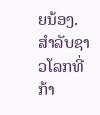ຍນ້ອງ.
ສຳລັບຊາວໂລກທີ່ກ້າ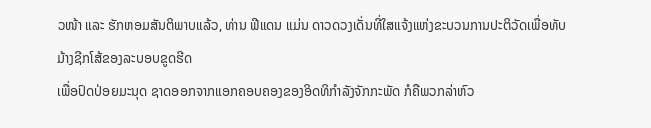ວໜ້າ ແລະ ຮັກຫອມສັນຕິພາບແລ້ວ, ທ່ານ ຟີແດນ ແມ່ນ ດາວດວງເດັ່ນທີ່ໃສແຈ້ງແຫ່ງຂະບວນການປະຕິວັດເພື່ອທັບມ້າງຊີກໂສ້ຂອງລະບອບຂູດຮີດ
ເພື່ອປົດປ່ອຍມະນຸດ ຊາດອອກຈາກແອກຄອບຄອງຂອງອິດທິກຳລັງຈັກກະພັດ ກໍຄືພວກລ່າຫົວ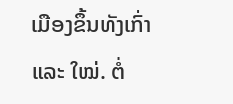ເມືອງຂຶ້ນທັງເກົ່າ
ແລະ ໃໝ່. ຕໍ່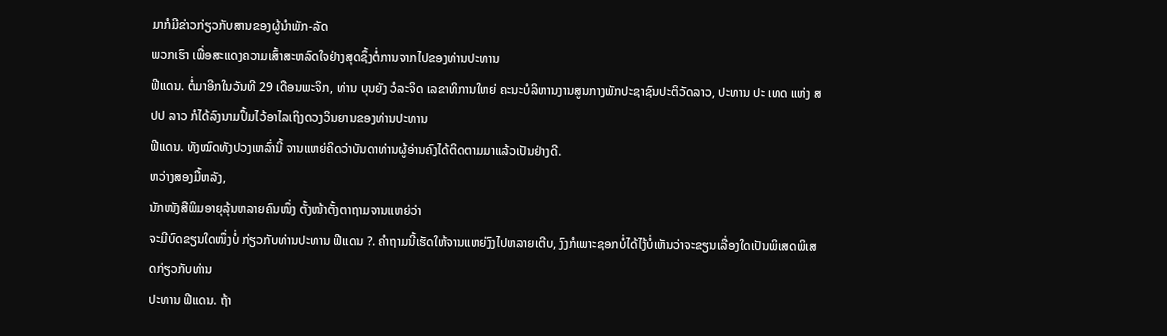ມາກໍມີຂ່າວກ່ຽວກັບສານຂອງຜູ້ນຳພັກ-ລັດ
ພວກເຮົາ ເພື່ອສະແດງຄວາມເສົ້າສະຫລົດໃຈຢ່າງສຸດຊຶ້ງຕໍ່ການຈາກໄປຂອງທ່ານປະທານ
ຟີແດນ. ຕໍ່ມາອີກໃນວັນທີ 29 ເດືອນພະຈິກ, ທ່ານ ບຸນຍັງ ວໍລະຈິດ ເລຂາທິການໃຫຍ່ ຄະນະບໍລິຫານງານສູນກາງພັກປະຊາຊົນປະຕິວັດລາວ, ປະທານ ປະ ເທດ ແຫ່ງ ສປປ ລາວ ກໍໄດ້ລົງນາມປຶ້ມໄວ້ອາໄລເຖິງດວງວິນຍານຂອງທ່ານປະທານ
ຟີແດນ. ທັງໝົດທັງປວງເຫລົ່ານີ້ ຈານແຫຍ່ຄິດວ່າບັນດາທ່ານຜູ້ອ່ານຄົງໄດ້ຕິດຕາມມາແລ້ວເປັນຢ່າງດີ.
ຫວ່າງສອງມື້ຫລັງ,
ນັກໜັງສືພິມອາຍຸລຸ້ນຫລາຍຄົນໜຶ່ງ ຕັ້ງໜ້າຕັ້ງຕາຖາມຈານແຫຍ່ວ່າ
ຈະມີບົດຂຽນໃດໜຶ່ງບໍ່ ກ່ຽວກັບທ່ານປະທານ ຟີແດນ ?. ຄຳຖາມນີ້ເຮັດໃຫ້ຈານແຫຍ່ງົງໄປຫລາຍເຕີບ, ງົງກໍເພາະຊອກບໍ່ໄດ້ໄງ້ບໍ່ເຫັນວ່າຈະຂຽນເລື່ອງໃດເປັນພິເສດພິເສດກ່ຽວກັບທ່ານ
ປະທານ ຟີແດນ. ຖ້າ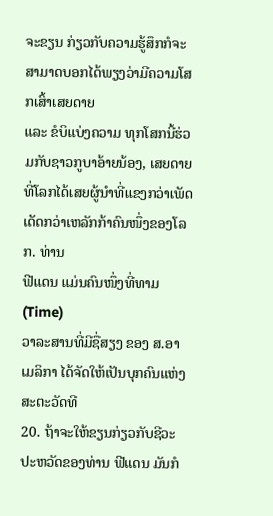ຈະຂຽນ ກ່ຽວກັບຄວາມຮູ້ສຶກກໍຈະສາມາດບອກໄດ້ພຽງວ່າມີຄວາມໂສກເສົ້າເສຍດາຍ
ແລະ ຂໍບິແບ່ງຄວາມ ທຸກໂສກນີ້ຮ່ວມກັບຊາວກູບາອ້າຍນ້ອງ, ເສຍດາຍທີ່ໂລກໄດ້ເສຍຜູ້ນຳທີ່ແຂງກວ່າເພັດເດັດກວ່າເຫລັກກ້າຄົນໜຶ່ງຂອງໂລກ. ທ່ານ
ຟີແດນ ແມ່ນຄົນໜຶ່ງທີ່ທາມ (Time)
ວາລະສານທີ່ມີຊື່ສຽງ ຂອງ ສ.ອາເມລິກາ ໄດ້ຈັດໃຫ້ເປັນບຸກຄົນແຫ່ງສະຕະວັດທີ
20. ຖ້າຈະໃຫ້ຂຽນກ່ຽວກັບຊີວະປະຫວັດຂອງທ່ານ ຟີແດນ ມັນກໍ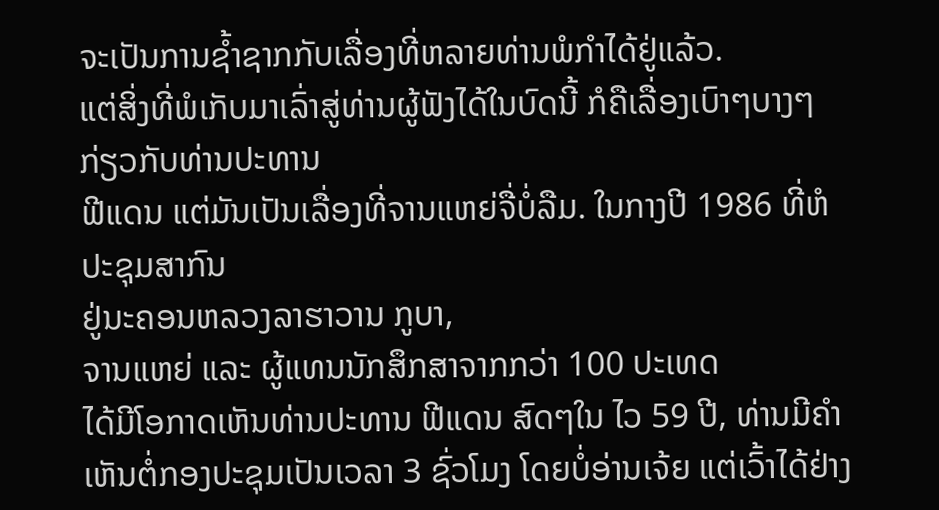ຈະເປັນການຊ້ຳຊາກກັບເລື່ອງທີ່ຫລາຍທ່ານພໍກຳໄດ້ຢູ່ແລ້ວ.
ແຕ່ສິ່ງທີ່ພໍເກັບມາເລົ່າສູ່ທ່ານຜູ້ຟັງໄດ້ໃນບົດນີ້ ກໍຄືເລື່ອງເບົາໆບາງໆກ່ຽວກັບທ່ານປະທານ
ຟີແດນ ແຕ່ມັນເປັນເລື່ອງທີ່ຈານແຫຍ່ຈື່ບໍ່ລືມ. ໃນກາງປີ 1986 ທີ່ຫໍປະຊຸມສາກົນ
ຢູ່ນະຄອນຫລວງລາຮາວານ ກູບາ,
ຈານແຫຍ່ ແລະ ຜູ້ແທນນັກສຶກສາຈາກກວ່າ 100 ປະເທດ
ໄດ້ມີໂອກາດເຫັນທ່ານປະທານ ຟີແດນ ສົດໆໃນ ໄວ 59 ປີ, ທ່ານມີຄຳເຫັນຕໍ່ກອງປະຊຸມເປັນເວລາ 3 ຊົ່ວໂມງ ໂດຍບໍ່ອ່ານເຈ້ຍ ແຕ່ເວົ້າໄດ້ຢ່າງ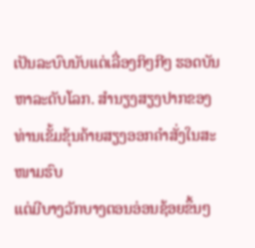ເປັນລະບົບນັບແຕ່ເລື່ອງກິໆກີໆ ຮອດບັນຫາລະດັບໂລກ. ສຳນຽງສຽງປາກຂອງທ່ານເຂັ້ມຂຸ້ນຄ້າຍສຽງອອກຄຳສັ່ງໃນສະໜາມຮົບ
ແຕ່ມີບາງວັກບາງຕອນອ່ອນຊ້ອຍຂຶ້ນໆ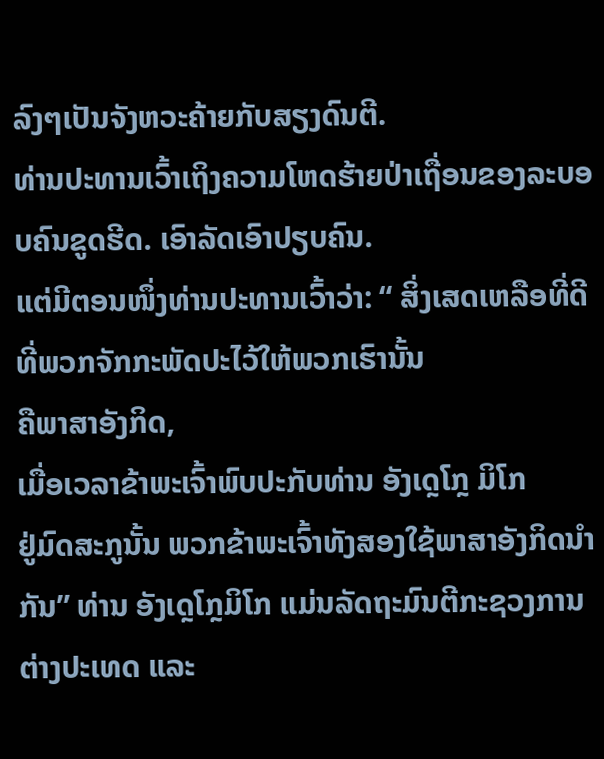ລົງໆເປັນຈັງຫວະຄ້າຍກັບສຽງດົນຕີ.
ທ່ານປະທານເວົ້າເຖິງຄວາມໂຫດຮ້າຍປ່າເຖື່ອນຂອງລະບອບຄົນຂູດຮີດ. ເອົາລັດເອົາປຽບຄົນ.
ແຕ່ມີຕອນໜຶ່ງທ່ານປະທານເວົ້າວ່າ: “ ສິ່ງເສດເຫລືອທີ່ດີທີ່ພວກຈັກກະພັດປະໄວ້ໃຫ້ພວກເຮົານັ້ນ
ຄືພາສາອັງກິດ,
ເມື່ອເວລາຂ້າພະເຈົ້າພົບປະກັບທ່ານ ອັງເດຼໂກຼ ມິໂກ
ຢູ່ມົດສະກູນັ້ນ ພວກຂ້າພະເຈົ້າທັງສອງໃຊ້ພາສາອັງກິດນຳ ກັນ” ທ່ານ ອັງເດຼໂກຼມິໂກ ແມ່ນລັດຖະມົນຕີກະຊວງການຕ່າງປະເທດ ແລະ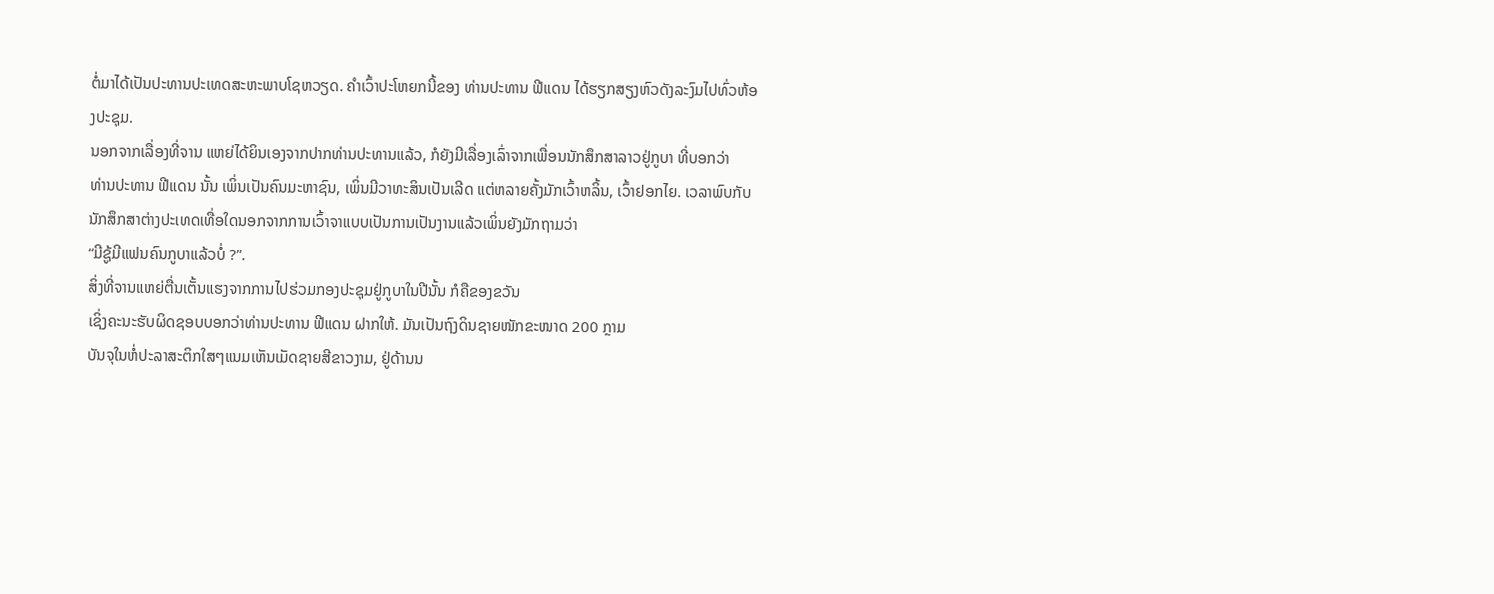ຕໍ່ມາໄດ້ເປັນປະທານປະເທດສະຫະພາບໂຊຫວຽດ. ຄຳເວົ້າປະໂຫຍກນີ້ຂອງ ທ່ານປະທານ ຟີແດນ ໄດ້ຮຽກສຽງຫົວດັງລະງົມໄປທົ່ວຫ້ອງປະຊຸມ.
ນອກຈາກເລື່ອງທີ່ຈານ ແຫຍ່ໄດ້ຍິນເອງຈາກປາກທ່ານປະທານແລ້ວ, ກໍຍັງມີເລື່ອງເລົ່າຈາກເພື່ອນນັກສຶກສາລາວຢູ່ກູບາ ທີ່ບອກວ່າ
ທ່ານປະທານ ຟີແດນ ນັ້ນ ເພິ່ນເປັນຄົນມະຫາຊົນ, ເພິ່ນມີວາທະສິນເປັນເລີດ ແຕ່ຫລາຍຄັ້ງມັກເວົ້າຫລິ້ນ, ເວົ້າຢອກໄຍ. ເວລາພົບກັບນັກສຶກສາຕ່າງປະເທດເທື່ອໃດນອກຈາກການເວົ້າຈາແບບເປັນການເປັນງານແລ້ວເພິ່ນຍັງມັກຖາມວ່າ
“ມີຊູ້ມີແຟນຄົນກູບາແລ້ວບໍ່ ?”.
ສິ່ງທີ່ຈານແຫຍ່ຕື່ນເຕັ້ນແຮງຈາກການໄປຮ່ວມກອງປະຊຸມຢູ່ກູບາໃນປີນັ້ນ ກໍຄືຂອງຂວັນ
ເຊິ່ງຄະນະຮັບຜິດຊອບບອກວ່າທ່ານປະທານ ຟີແດນ ຝາກໃຫ້. ມັນເປັນຖົງດິນຊາຍໜັກຂະໜາດ 200 ກຼາມ
ບັນຈຸໃນຫໍ່ປະລາສະຕິກໃສໆແນມເຫັນເມັດຊາຍສີຂາວງາມ, ຢູ່ດ້ານນ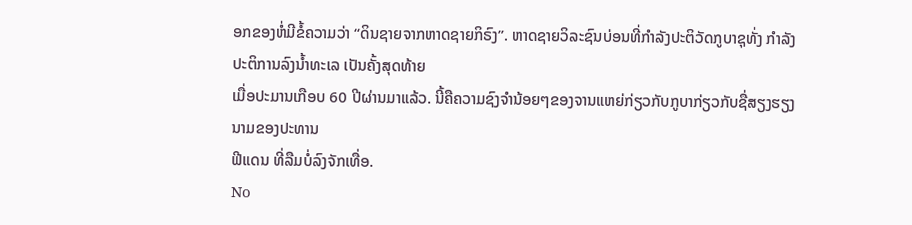ອກຂອງຫໍ່ມີຂໍ້ຄວາມວ່າ “ດິນຊາຍຈາກຫາດຊາຍກິຣົງ”. ຫາດຊາຍວິລະຊົນບ່ອນທີ່ກຳລັງປະຕິວັດກູບາຊຸທັ່ງ ກຳລັງປະຕິການລົງນ້ຳທະເລ ເປັນຄັ້ງສຸດທ້າຍ
ເມື່ອປະມານເກືອບ 60 ປີຜ່ານມາແລ້ວ. ນີ້ຄືຄວາມຊົງຈຳນ້ອຍໆຂອງຈານແຫຍ່ກ່ຽວກັບກູບາກ່ຽວກັບຊື່ສຽງຮຽງນາມຂອງປະທານ
ຟີແດນ ທີ່ລືມບໍ່ລົງຈັກເທື່ອ.
No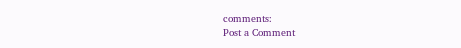comments:
Post a Comment